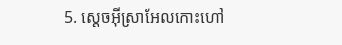5. ស្ដេចអ៊ីស្រាអែលកោះហៅ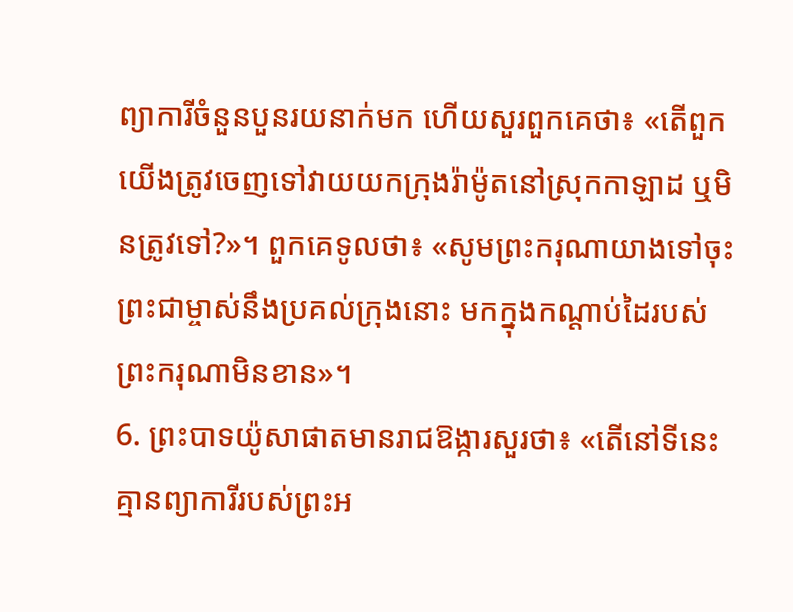ព្យាការីចំនួនបួនរយនាក់មក ហើយសួរពួកគេថា៖ «តើពួកយើងត្រូវចេញទៅវាយយកក្រុងរ៉ាម៉ូតនៅស្រុកកាឡាដ ឬមិនត្រូវទៅ?»។ ពួកគេទូលថា៖ «សូមព្រះករុណាយាងទៅចុះ ព្រះជាម្ចាស់នឹងប្រគល់ក្រុងនោះ មកក្នុងកណ្ដាប់ដៃរបស់ព្រះករុណាមិនខាន»។
6. ព្រះបាទយ៉ូសាផាតមានរាជឱង្ការសួរថា៖ «តើនៅទីនេះគ្មានព្យាការីរបស់ព្រះអ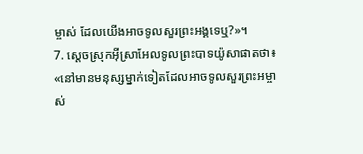ម្ចាស់ ដែលយើងអាចទូលសួរព្រះអង្គទេឬ?»។
7. ស្ដេចស្រុកអ៊ីស្រាអែលទូលព្រះបាទយ៉ូសាផាតថា៖ «នៅមានមនុស្សម្នាក់ទៀតដែលអាចទូលសួរព្រះអម្ចាស់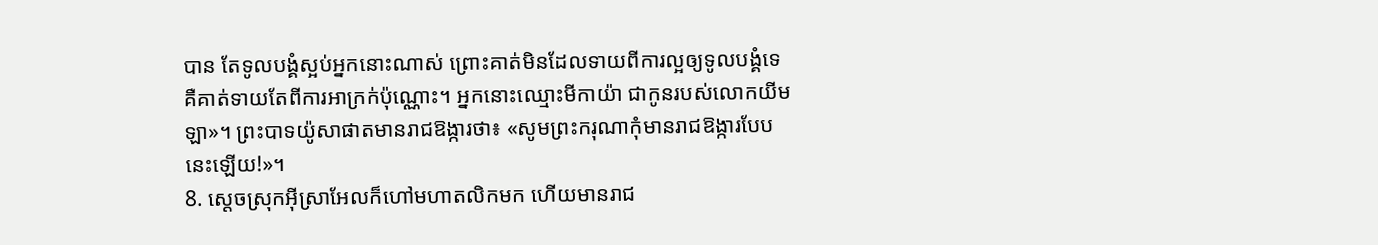បាន តែទូលបង្គំស្អប់អ្នកនោះណាស់ ព្រោះគាត់មិនដែលទាយពីការល្អឲ្យទូលបង្គំទេ គឺគាត់ទាយតែពីការអាក្រក់ប៉ុណ្ណោះ។ អ្នកនោះឈ្មោះមីកាយ៉ា ជាកូនរបស់លោកយីមឡា»។ ព្រះបាទយ៉ូសាផាតមានរាជឱង្ការថា៖ «សូមព្រះករុណាកុំមានរាជឱង្ការបែបនេះឡើយ!»។
8. ស្ដេចស្រុកអ៊ីស្រាអែលក៏ហៅមហាតលិកមក ហើយមានរាជ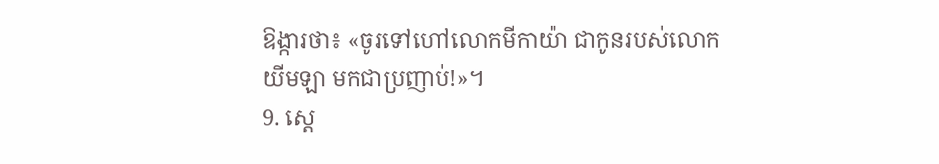ឱង្ការថា៖ «ចូរទៅហៅលោកមីកាយ៉ា ជាកូនរបស់លោកយីមឡា មកជាប្រញាប់!»។
9. ស្ដេ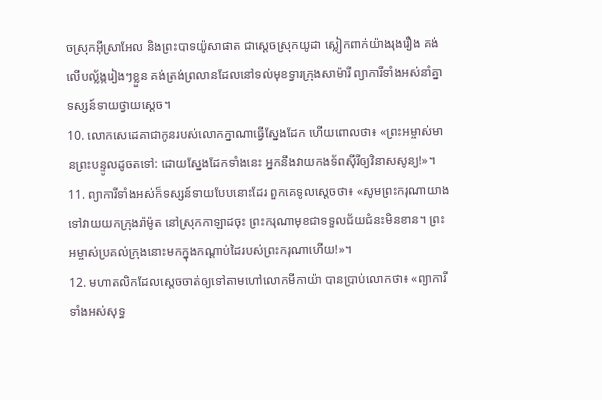ចស្រុកអ៊ីស្រាអែល និងព្រះបាទយ៉ូសាផាត ជាស្ដេចស្រុកយូដា ស្លៀកពាក់យ៉ាងរុងរឿង គង់លើបល្ល័ង្ករៀងៗខ្លួន គង់ត្រង់ព្រលានដែលនៅទល់មុខទ្វារក្រុងសាម៉ារី ព្យាការីទាំងអស់នាំគ្នាទស្សន៍ទាយថ្វាយស្ដេច។
10. លោកសេដេគាជាកូនរបស់លោកក្នាណាធ្វើស្នែងដែក ហើយពោលថា៖ «ព្រះអម្ចាស់មានព្រះបន្ទូលដូចតទៅ: ដោយស្នែងដែកទាំងនេះ អ្នកនឹងវាយកងទ័ពស៊ីរីឲ្យវិនាសសូន្យ!»។
11. ព្យាការីទាំងអស់ក៏ទស្សន៍ទាយបែបនោះដែរ ពួកគេទូលស្ដេចថា៖ «សូមព្រះករុណាយាងទៅវាយយកក្រុងរ៉ាម៉ូត នៅស្រុកកាឡាដចុះ ព្រះករុណាមុខជាទទួលជ័យជំនះមិនខាន។ ព្រះអម្ចាស់ប្រគល់ក្រុងនោះមកក្នុងកណ្ដាប់ដៃរបស់ព្រះករុណាហើយ!»។
12. មហាតលិកដែលស្ដេចចាត់ឲ្យទៅតាមហៅលោកមីកាយ៉ា បានប្រាប់លោកថា៖ «ព្យាការីទាំងអស់សុទ្ធ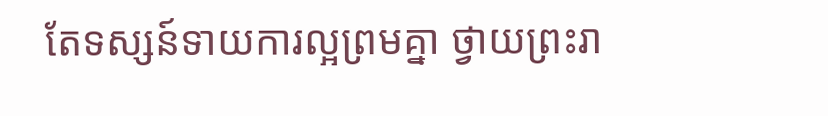តែទស្សន៍ទាយការល្អព្រមគ្នា ថ្វាយព្រះរា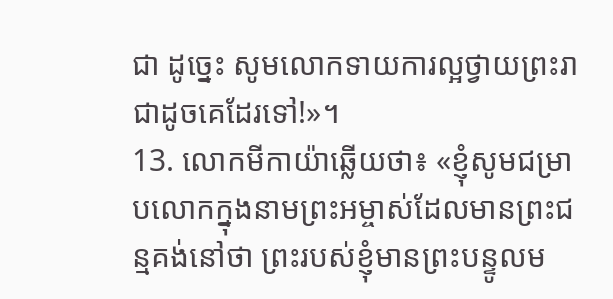ជា ដូច្នេះ សូមលោកទាយការល្អថ្វាយព្រះរាជាដូចគេដែរទៅ!»។
13. លោកមីកាយ៉ាឆ្លើយថា៖ «ខ្ញុំសូមជម្រាបលោកក្នុងនាមព្រះអម្ចាស់ដែលមានព្រះជន្មគង់នៅថា ព្រះរបស់ខ្ញុំមានព្រះបន្ទូលម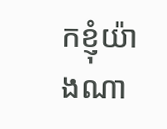កខ្ញុំយ៉ាងណា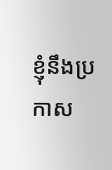ខ្ញុំនឹងប្រកាស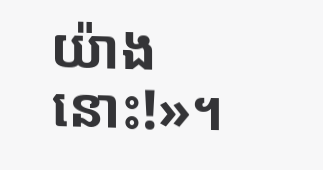យ៉ាងនោះ!»។